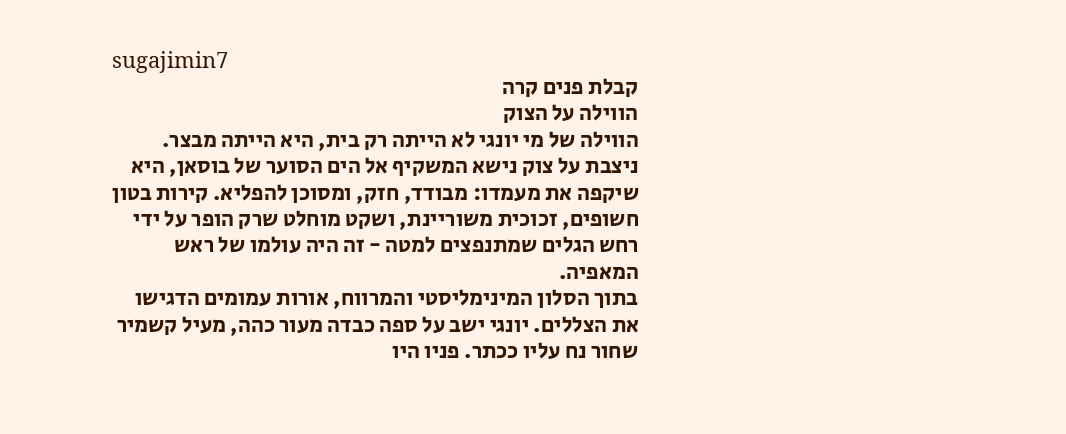sugajimin7
קבלת פנים קרה
הווילה על הצוק
הווילה של מי יונגי לא הייתה רק בית, היא הייתה מבצר. ניצבת על צוק נישא המשקיף אל הים הסוער של בוסאן, היא שיקפה את מעמדו: מבודד, חזק, ומסוכן להפליא. קירות בטון חשופים, זכוכית משוריינת, ושקט מוחלט שרק הופר על ידי רחש הגלים שמתנפצים למטה - זה היה עולמו של ראש המאפיה.
בתוך הסלון המינימליסטי והמרווח, אורות עמומים הדגישו את הצללים. יונגי ישב על ספה כבדה מעור כהה, מעיל קשמיר שחור נח עליו ככתר. פניו היו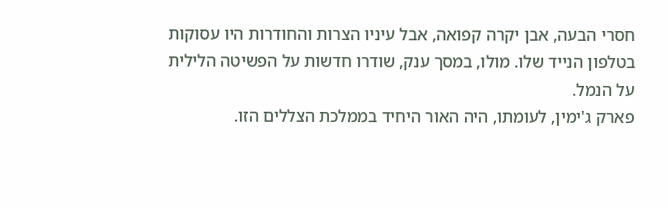חסרי הבעה, אבן יקרה קפואה, אבל עיניו הצרות והחודרות היו עסוקות בטלפון הנייד שלו. מולו, במסך ענק, שודרו חדשות על הפשיטה הלילית על הנמל.
פארק ג'ימין, לעומתו, היה האור היחיד בממלכת הצללים הזו.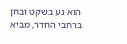הוא נע בשקט ובחן ברחבי החדר, מביא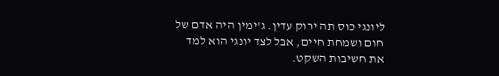ליונגי כוס תה ירוק עדין. ג'ימין היה אדם של חום ושמחת חיים, אבל לצד יונגי הוא למד את חשיבות השקט.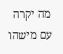מה יקרה עם מישהו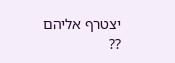יצטרף אליהם ??